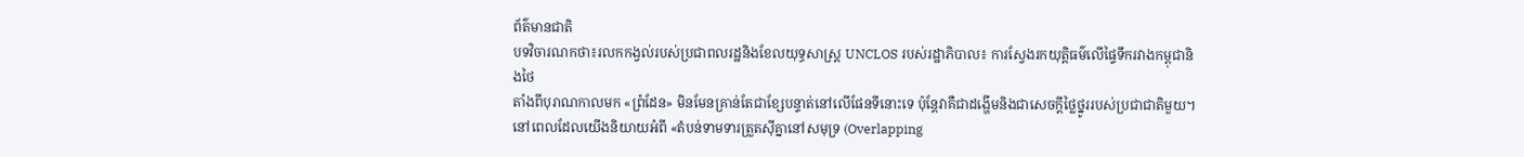ព័ត៌មានជាតិ
បទវិចារណកថា៖រលកកង្វល់របស់ប្រជាពលរដ្ឋនិងខែលយុទ្ធសាស្ត្រ UNCLOS របស់រដ្ឋាភិបាល៖ ការស្វែងរកយុត្តិធម៌លើផ្ទៃទឹករវាងកម្ពុជានិងថៃ
តាំងពីបុរាណកាលមក «ព្រំដែន» មិនមែនគ្រាន់តែជាខ្សែបន្ទាត់នៅលើផែនទីនោះទេ ប៉ុន្តែវាគឺជាដង្ហើមនិងជាសេចក្តីថ្លៃថ្នូររបស់ប្រជាជាតិមួយ។ នៅពេលដែលយើងនិយាយអំពី «តំបន់ទាមទារត្រួតស៊ីគ្នានៅសមុទ្រ (Overlapping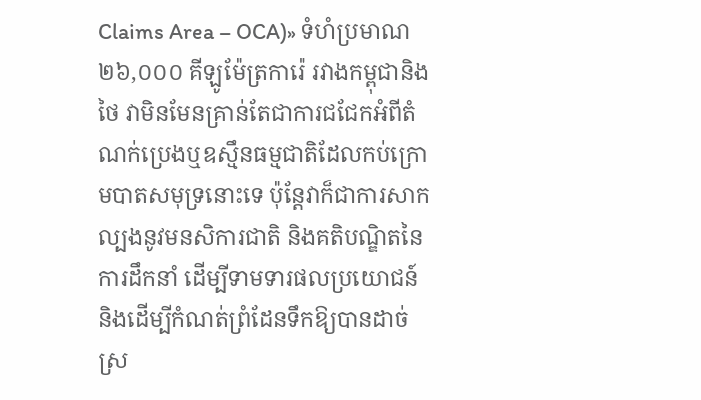Claims Area – OCA)» ទំហំប្រមាណ ២៦,០០០ គីឡូម៉ែត្រការ៉េ រវាងកម្ពុជានិងថៃ វាមិនមែនគ្រាន់តែជាការជជែកអំពីតំណក់ប្រេងឬឧស្មឹនធម្មជាតិដែលកប់ក្រោមបាតសមុទ្រនោះទេ ប៉ុន្តែវាក៏ជាការសាកល្បងនូវមនសិការជាតិ និងគតិបណ្ឌិតនៃការដឹកនាំ ដើម្បីទាមទារផលប្រយោជន៍ និងដើម្បីកំណត់ព្រំដែនទឹកឱ្យបានដាច់ស្រ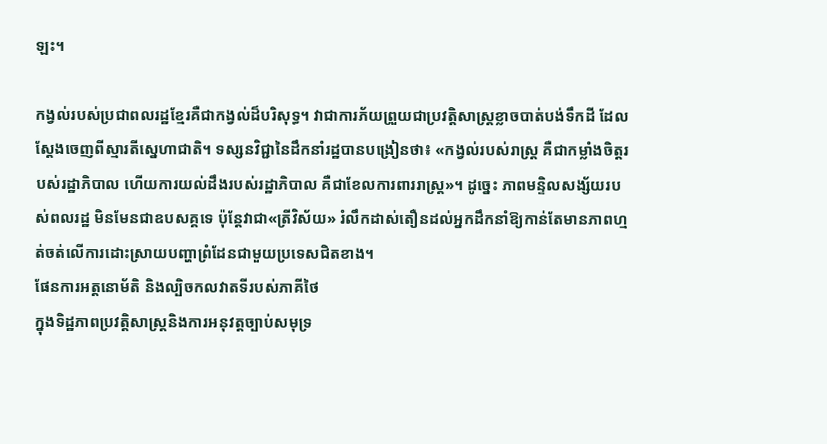ឡះ។

កង្វល់របស់ប្រជាពលរដ្ឋខ្មែរគឺជាកង្វល់ដ៏បរិសុទ្ធ។ វាជាការភ័យព្រួយជាប្រវត្តិសាស្ត្រខ្លាចបាត់បង់ទឹកដី ដែលស្តែងចេញពីស្មារតីស្នេហាជាតិ។ ទស្សនវិជ្ជានៃដឹកនាំរដ្ឋបានបង្រៀនថា៖ «កង្វល់របស់រាស្ត្រ គឺជាកម្លាំងចិត្តរបស់រដ្ឋាភិបាល ហើយការយល់ដឹងរបស់រដ្ឋាភិបាល គឺជាខែលការពាររាស្ត្រ»។ ដូច្នេះ ភាពមន្ទិលសង្ស័យរបស់ពលរដ្ឋ មិនមែនជាឧបសគ្គទេ ប៉ុន្តែវាជា«ត្រីវិស័យ» រំលឹកដាស់តឿនដល់អ្នកដឹកនាំឱ្យកាន់តែមានភាពហ្មត់ចត់លើការដោះស្រាយបញ្ហាព្រំដែនជាមួយប្រទេសជិតខាង។
ផែនការអត្តនោម័តិ និងល្បិចកលវាតទីរបស់ភាគីថៃ
ក្នុងទិដ្ឋភាពប្រវត្តិសាស្ត្រនិងការអនុវត្តច្បាប់សមុទ្រ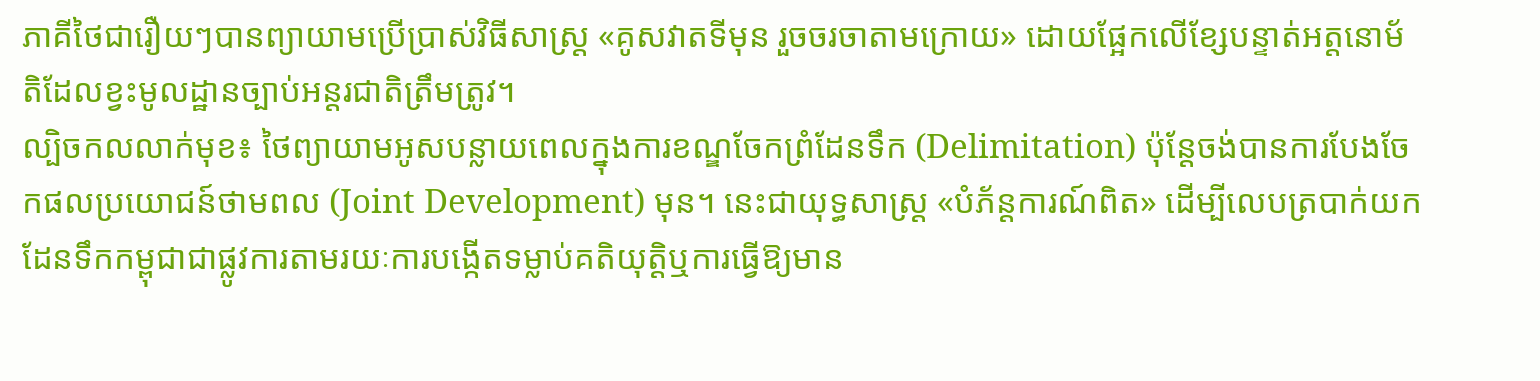ភាគីថៃជារឿយៗបានព្យាយាមប្រើប្រាស់វិធីសាស្ត្រ «គូសវាតទីមុន រួចចរចាតាមក្រោយ» ដោយផ្អែកលើខ្សែបន្ទាត់អត្តនោម័តិដែលខ្វះមូលដ្ឋានច្បាប់អន្តរជាតិត្រឹមត្រូវ។
ល្បិចកលលាក់មុខ៖ ថៃព្យាយាមអូសបន្លាយពេលក្នុងការខណ្ឌចែកព្រំដែនទឹក (Delimitation) ប៉ុន្តែចង់បានការបែងចែកផលប្រយោជន៍ថាមពល (Joint Development) មុន។ នេះជាយុទ្ធសាស្ត្រ «បំភ័ន្តការណ៍ពិត» ដើម្បីលេបត្របាក់យកដែនទឹកកម្ពុជាជាផ្លូវការតាមរយៈការបង្កើតទម្លាប់គតិយុត្តិឬការធ្វើឱ្យមាន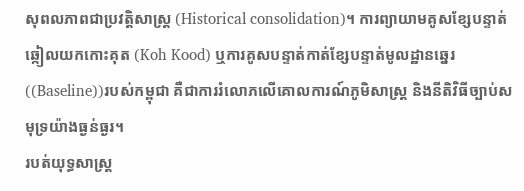សុពលភាពជាប្រវត្តិសាស្ត្រ (Historical consolidation)។ ការព្យាយាមគូសខ្សែបន្ទាត់ឆ្កៀលយកកោះគុត (Koh Kood) ឬការគូសបន្ទាត់កាត់ខ្សែបន្ទាត់មូលដ្ឋានឆ្នេរ((Baseline))របស់កម្ពុជា គឺជាការរំលោភលើគោលការណ៍ភូមិសាស្ត្រ និងនីតិវិធីច្បាប់សមុទ្រយ៉ាងធ្ងន់ធ្ងរ។
របត់យុទ្ធសាស្ត្រ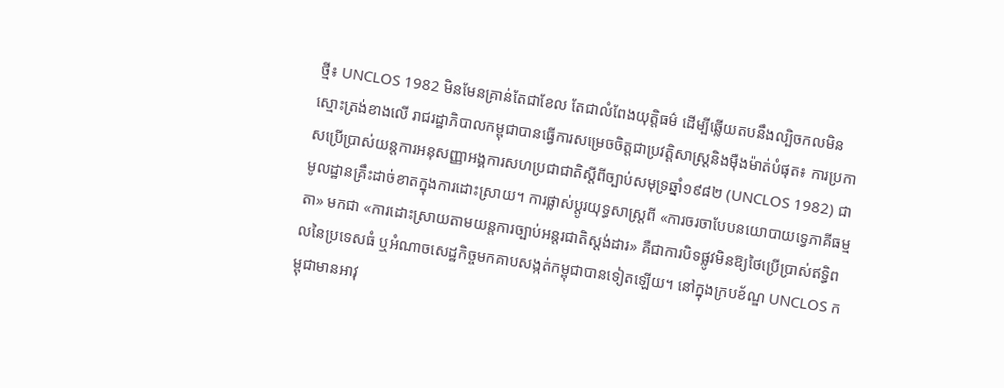ថ្មី៖ UNCLOS 1982 មិនមែនគ្រាន់តែជាខែល តែជាលំពែងយុត្តិធម៌ ដើម្បីឆ្លើយតបនឹងល្បិចកលមិនស្មោះត្រង់ខាងលើ រាជរដ្ឋាភិបាលកម្ពុជាបានធ្វើការសម្រេចចិត្តជាប្រវត្តិសាស្ត្រនិងម៉ឺងម៉ាត់បំផុត៖ ការប្រកាសប្រើប្រាស់យន្តការអនុសញ្ញាអង្គការសហប្រជាជាតិស្តីពីច្បាប់សមុទ្រឆ្នាំ១៩៨២ (UNCLOS 1982) ជាមូលដ្ឋានគ្រឹះដាច់ខាតក្នុងការដោះស្រាយ។ ការផ្លាស់ប្តូរយុទ្ធសាស្ត្រពី «ការចរចាបែបនយោបាយទ្វេភាគីធម្មតា» មកជា «ការដោះស្រាយតាមយន្តការច្បាប់អន្តរជាតិស្ដង់ដារ» គឺជាការបិទផ្លូវមិនឱ្យថៃប្រើប្រាស់ឥទ្ធិពលនៃប្រទេសធំ ឬអំណាចសេដ្ឋកិច្ចមកគាបសង្កត់កម្ពុជាបានទៀតឡើយ។ នៅក្នុងក្របខ័ណ្ឌ UNCLOS កម្ពុជាមានអាវុ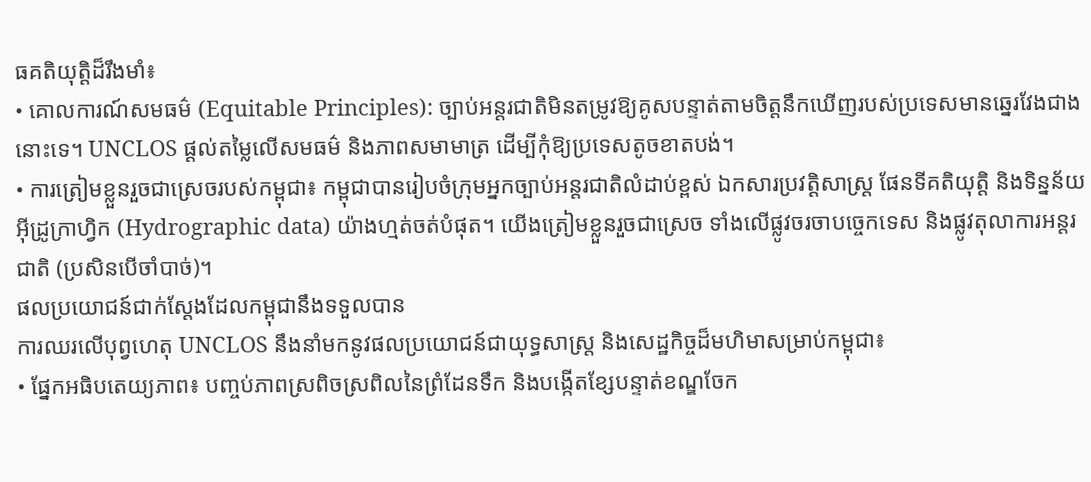ធគតិយុត្តិដ៏រឹងមាំ៖
• គោលការណ៍សមធម៌ (Equitable Principles): ច្បាប់អន្តរជាតិមិនតម្រូវឱ្យគូសបន្ទាត់តាមចិត្តនឹកឃើញរបស់ប្រទេសមានឆ្នេរវែងជាងនោះទេ។ UNCLOS ផ្តល់តម្លៃលើសមធម៌ និងភាពសមាមាត្រ ដើម្បីកុំឱ្យប្រទេសតូចខាតបង់។
• ការត្រៀមខ្លួនរួចជាស្រេចរបស់កម្ពុជា៖ កម្ពុជាបានរៀបចំក្រុមអ្នកច្បាប់អន្តរជាតិលំដាប់ខ្ពស់ ឯកសារប្រវត្តិសាស្ត្រ ផែនទីគតិយុត្តិ និងទិន្នន័យអ៊ីដ្រូក្រាហ្វិក (Hydrographic data) យ៉ាងហ្មត់ចត់បំផុត។ យើងត្រៀមខ្លួនរួចជាស្រេច ទាំងលើផ្លូវចរចាបច្ចេកទេស និងផ្លូវតុលាការអន្តរជាតិ (ប្រសិនបើចាំបាច់)។
ផលប្រយោជន៍ជាក់ស្ដែងដែលកម្ពុជានឹងទទួលបាន
ការឈរលើបុព្វហេតុ UNCLOS នឹងនាំមកនូវផលប្រយោជន៍ជាយុទ្ធសាស្ត្រ និងសេដ្ឋកិច្ចដ៏មហិមាសម្រាប់កម្ពុជា៖
• ផ្នែកអធិបតេយ្យភាព៖ បញ្ចប់ភាពស្រពិចស្រពិលនៃព្រំដែនទឹក និងបង្កើតខ្សែបន្ទាត់ខណ្ឌចែក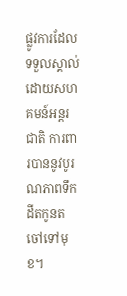ផ្លូវការដែលទទួលស្គាល់ដោយសហគមន៍អន្តរជាតិ ការពារបាននូវបូរណភាពទឹកដីតកូនតចៅទៅមុខ។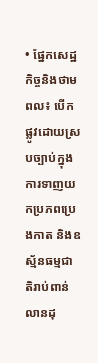• ផ្នែកសេដ្ឋកិច្ចនិងថាមពល៖ បើកផ្លូវដោយស្របច្បាប់ក្នុងការទាញយកប្រភពប្រេងកាត និងឧស្ម័នធម្មជាតិរាប់ពាន់លានដុ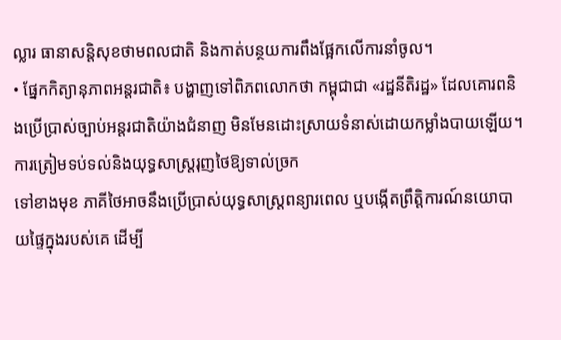ល្លារ ធានាសន្តិសុខថាមពលជាតិ និងកាត់បន្ថយការពឹងផ្អែកលើការនាំចូល។
• ផ្នែកកិត្យានុភាពអន្តរជាតិ៖ បង្ហាញទៅពិភពលោកថា កម្ពុជាជា «រដ្ឋនីតិរដ្ឋ» ដែលគោរពនិងប្រើប្រាស់ច្បាប់អន្តរជាតិយ៉ាងជំនាញ មិនមែនដោះស្រាយទំនាស់ដោយកម្លាំងបាយឡើយ។
ការត្រៀមទប់ទល់និងយុទ្ធសាស្ត្ររុញថៃឱ្យទាល់ច្រក
ទៅខាងមុខ ភាគីថៃអាចនឹងប្រើប្រាស់យុទ្ធសាស្ត្រពន្យារពេល ឬបង្កើតព្រឹត្តិការណ៍នយោបាយផ្ទៃក្នុងរបស់គេ ដើម្បី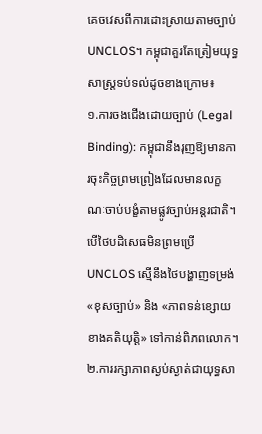គេចវេសពីការដោះស្រាយតាមច្បាប់ UNCLOS។ កម្ពុជាគួរតែត្រៀមយុទ្ធសាស្ត្រទប់ទល់ដូចខាងក្រោម៖
១.ការចងជើងដោយច្បាប់ (Legal Binding): កម្ពុជានឹងរុញឱ្យមានការចុះកិច្ចព្រមព្រៀងដែលមានលក្ខណៈចាប់បង្ខំតាមផ្លូវច្បាប់អន្តរជាតិ។ បើថៃបដិសេធមិនព្រមប្រើ UNCLOS ស្មើនឹងថៃបង្ហាញទម្រង់ «ខុសច្បាប់» និង «ភាពទន់ខ្សោយខាងគតិយុត្តិ» ទៅកាន់ពិភពលោក។
២.ការរក្សាភាពស្ងប់ស្ងាត់ជាយុទ្ធសា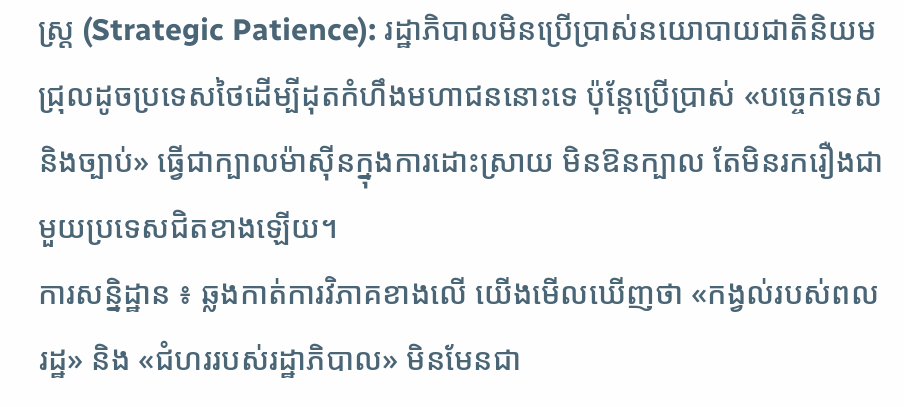ស្ត្រ (Strategic Patience): រដ្ឋាភិបាលមិនប្រើប្រាស់នយោបាយជាតិនិយមជ្រុលដូចប្រទេសថៃដើម្បីដុតកំហឹងមហាជននោះទេ ប៉ុន្តែប្រើប្រាស់ «បច្ចេកទេសនិងច្បាប់» ធ្វើជាក្បាលម៉ាស៊ីនក្នុងការដោះស្រាយ មិនឱនក្បាល តែមិនរករឿងជាមួយប្រទេសជិតខាងឡើយ។
ការសន្និដ្ឋាន ៖ ឆ្លងកាត់ការវិភាគខាងលើ យើងមើលឃើញថា «កង្វល់របស់ពលរដ្ឋ» និង «ជំហររបស់រដ្ឋាភិបាល» មិនមែនជា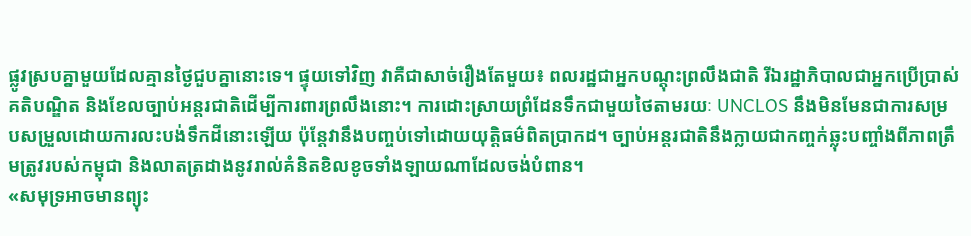ផ្លូវស្របគ្នាមួយដែលគ្មានថ្ងៃជួបគ្នានោះទេ។ ផ្ទុយទៅវិញ វាគឺជាសាច់រឿងតែមួយ៖ ពលរដ្ឋជាអ្នកបណ្ដុះព្រលឹងជាតិ រីឯរដ្ឋាភិបាលជាអ្នកប្រើប្រាស់គតិបណ្ឌិត និងខែលច្បាប់អន្តរជាតិដើម្បីការពារព្រលឹងនោះ។ ការដោះស្រាយព្រំដែនទឹកជាមួយថៃតាមរយៈ UNCLOS នឹងមិនមែនជាការសម្របសម្រួលដោយការលះបង់ទឹកដីនោះឡើយ ប៉ុន្តែវានឹងបញ្ចប់ទៅដោយយុត្តិធម៌ពិតប្រាកដ។ ច្បាប់អន្តរជាតិនឹងក្លាយជាកញ្ចក់ឆ្លុះបញ្ចាំងពីភាពត្រឹមត្រូវរបស់កម្ពុជា និងលាតត្រដាងនូវរាល់គំនិតខិលខូចទាំងឡាយណាដែលចង់បំពាន។
«សមុទ្រអាចមានព្យុះ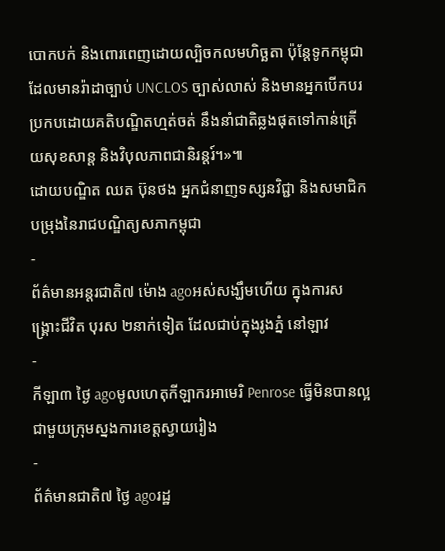បោកបក់ និងពោរពេញដោយល្បិចកលមហិច្ឆតា ប៉ុន្តែទូកកម្ពុជាដែលមានរ៉ាដាច្បាប់ UNCLOS ច្បាស់លាស់ និងមានអ្នកបើកបរប្រកបដោយគតិបណ្ឌិតហ្មត់ចត់ នឹងនាំជាតិឆ្លងផុតទៅកាន់ត្រើយសុខសាន្ត និងវិបុលភាពជានិរន្តរ៍។»៕
ដោយបណ្ឌិត ឈត ប៊ុនថង អ្នកជំនាញទស្សនវិជ្ជា និងសមាជិកបម្រុងនៃរាជបណ្ឌិត្យសភាកម្ពុជា
-
ព័ត៌មានអន្ដរជាតិ៧ ម៉ោង agoអស់សង្ឃឹមហើយ ក្នុងការសង្គ្រោះជីវិត បុរស ២នាក់ទៀត ដែលជាប់ក្នុងរូងភ្នំ នៅឡាវ
-
កីឡា៣ ថ្ងៃ agoមូលហេតុកីឡាករអាមេរិ Penrose ធ្វើមិនបានល្អជាមួយក្រុមស្នងការខេត្តស្វាយរៀង
-
ព័ត៌មានជាតិ៧ ថ្ងៃ agoរដ្ឋ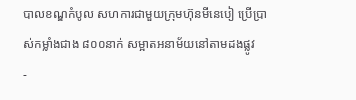បាលខណ្ឌកំបូល សហការជាមួយក្រុមហ៊ុនមីនេបៀ ប្រើប្រាស់កម្លាំងជាង ៨០០នាក់ សម្អាតអនាម័យនៅតាមដងផ្លូវ
-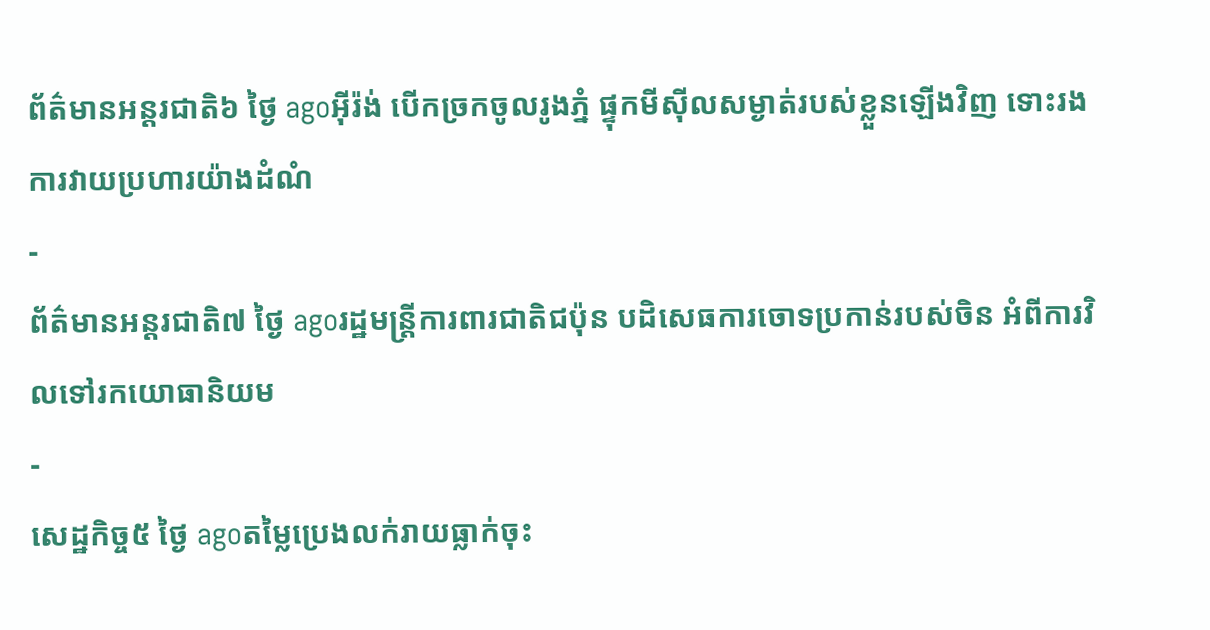ព័ត៌មានអន្ដរជាតិ៦ ថ្ងៃ agoអ៊ីរ៉ង់ បើកច្រកចូលរូងភ្នំ ផ្ទុកមីស៊ីលសម្ងាត់របស់ខ្លួនឡើងវិញ ទោះរងការវាយប្រហារយ៉ាងដំណំ
-
ព័ត៌មានអន្ដរជាតិ៧ ថ្ងៃ agoរដ្ឋមន្ត្រីការពារជាតិជប៉ុន បដិសេធការចោទប្រកាន់របស់ចិន អំពីការវិលទៅរកយោធានិយម
-
សេដ្ឋកិច្ច៥ ថ្ងៃ agoតម្លៃប្រេងលក់រាយធ្លាក់ចុះ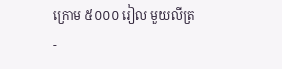ក្រោម ៥០០០ រៀល មួយលីត្រ
-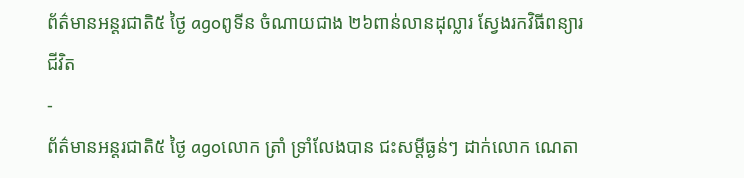ព័ត៌មានអន្ដរជាតិ៥ ថ្ងៃ agoពូទីន ចំណាយជាង ២៦ពាន់លានដុល្លារ ស្វែងរកវិធីពន្យារជីវិត
-
ព័ត៌មានអន្ដរជាតិ៥ ថ្ងៃ agoលោក ត្រាំ ទ្រាំលែងបាន ជះសម្តីធ្ងន់ៗ ដាក់លោក ណេតា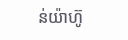ន់យ៉ាហ៊ូ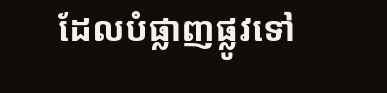ដែលបំផ្លាញផ្លូវទៅ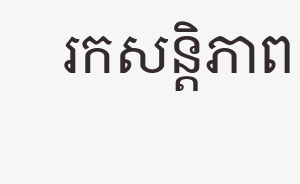រកសន្តិភាព